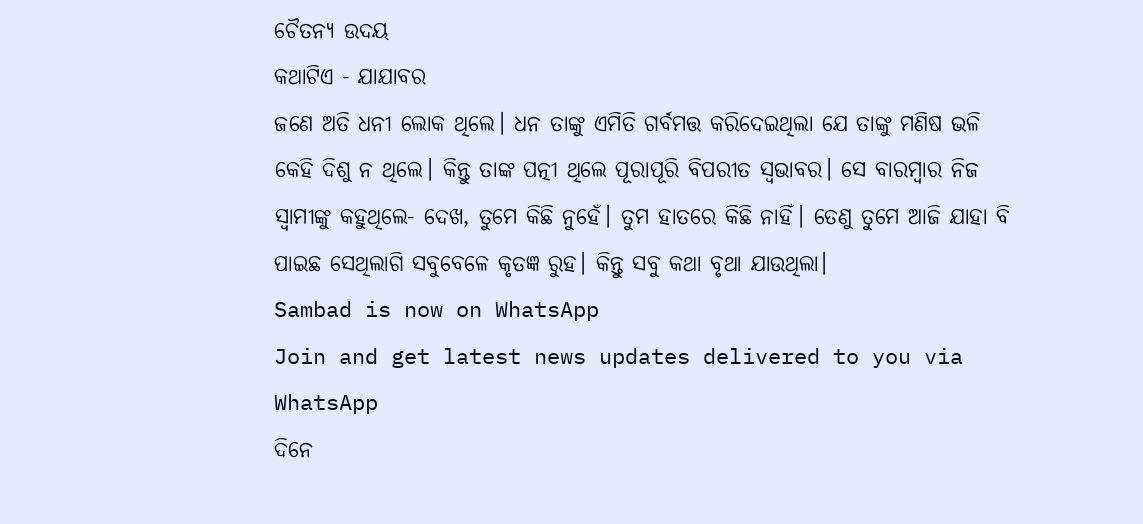ଚୈତନ୍ୟ ଉଦୟ
କଥାଟିଏ - ଯାଯାବର
ଜଣେ ଅତି ଧନୀ ଲୋକ ଥିଲେ। ଧନ ତାଙ୍କୁ ଏମିତି ଗର୍ବମତ୍ତ କରିଦେଇଥିଲା ଯେ ତାଙ୍କୁ ମଣିଷ ଭଳି କେହି ଦିଶୁ ନ ଥିଲେ। କିନ୍ତୁ ତାଙ୍କ ପତ୍ନୀ ଥିଲେ ପୂରାପୂରି ବିପରୀତ ସ୍ବଭାବର। ସେ ବାରମ୍ବାର ନିଜ ସ୍ବାମୀଙ୍କୁ କହୁଥିଲେ- ଦେଖ, ତୁମେ କିଛି ନୁହେଁ। ତୁମ ହାତରେ କିଛି ନାହିଁ। ତେଣୁ ତୁମେ ଆଜି ଯାହା ବି ପାଇଛ ସେଥିଲାଗି ସବୁବେଳେ କୃତଜ୍ଞ ରୁହ। କିନ୍ତୁ ସବୁ କଥା ବୃଥା ଯାଉଥିଲା।
Sambad is now on WhatsApp
Join and get latest news updates delivered to you via WhatsApp
ଦିନେ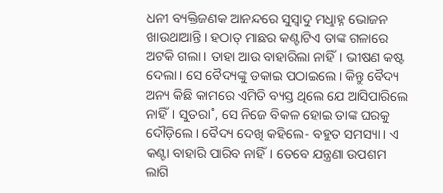ଧନୀ ବ୍ୟକ୍ତିଜଣକ ଆନନ୍ଦରେ ସୁସ୍ବାଦୁ ମଧୢାହ୍ନ ଭୋଜନ ଖାଉଥାଆନ୍ତି। ହଠାତ୍ ମାଛର କଣ୍ଟାଟିଏ ତାଙ୍କ ଗଳାରେ ଅଟକି ଗଲା। ତାହା ଆଉ ବାହାରିଲା ନାହିଁ। ଭୀଷଣ କଷ୍ଟ ଦେଲା। ସେ ବୈଦ୍ୟଙ୍କୁ ଡକାଇ ପଠାଇଲେ। କିନ୍ତୁ ବୈଦ୍ୟ ଅନ୍ୟ କିଛି କାମରେ ଏମିତି ବ୍ୟସ୍ତ ଥିଲେ ଯେ ଆସିପାରିଲେ ନାହିଁ। ସୁତରା˚, ସେ ନିଜେ ବିକଳ ହୋଇ ତାଙ୍କ ଘରକୁ ଦୌଡ଼ିଲେ। ବୈଦ୍ୟ ଦେଖି କହିଲେ- ବହୁତ ସମସ୍ୟା। ଏ କଣ୍ଟା ବାହାରି ପାରିବ ନାହିଁ। ତେବେ ଯନ୍ତ୍ରଣା ଉପଶମ ଲାଗି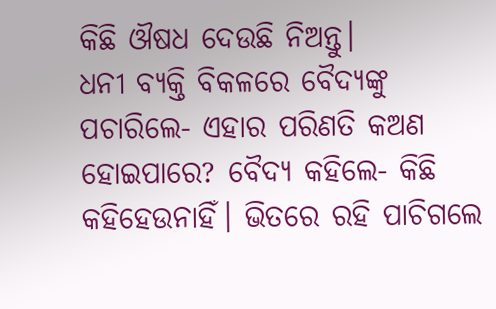କିଛି ଔଷଧ ଦେଉଛି ନିଅନ୍ତୁ।
ଧନୀ ବ୍ୟକ୍ତି ବିକଳରେ ବୈଦ୍ୟଙ୍କୁ ପଚାରିଲେ- ଏହାର ପରିଣତି କଅଣ ହୋଇପାରେ? ବୈଦ୍ୟ କହିଲେ- କିଛି କହିହେଉନାହିଁ। ଭିତରେ ରହି ପାଚିଗଲେ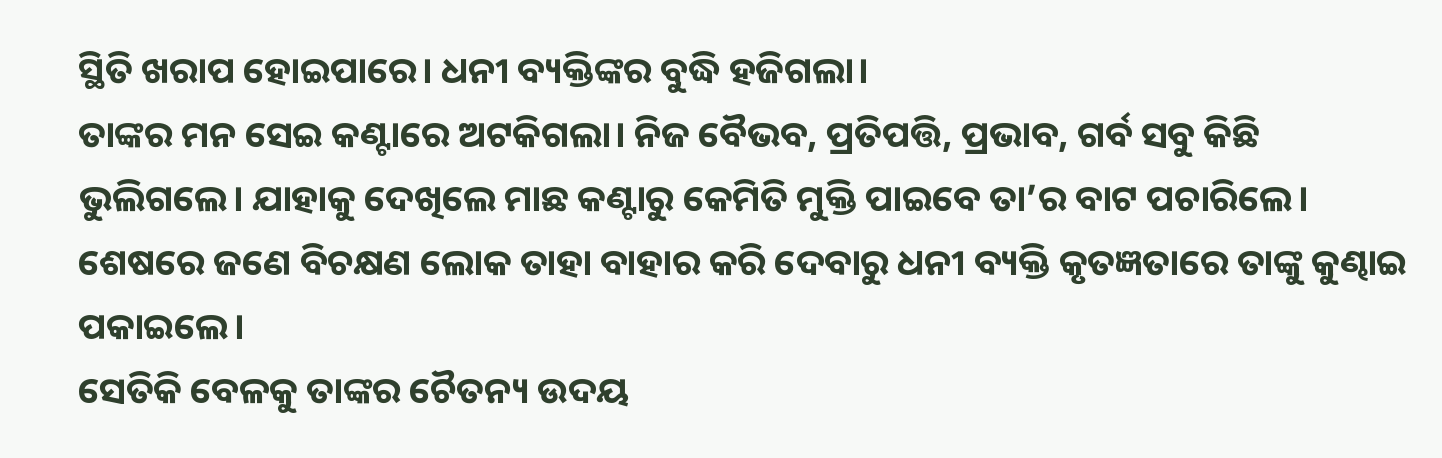ସ୍ଥିତି ଖରାପ ହୋଇପାରେ। ଧନୀ ବ୍ୟକ୍ତିଙ୍କର ବୁଦ୍ଧି ହଜିଗଲା।
ତାଙ୍କର ମନ ସେଇ କଣ୍ଟାରେ ଅଟକିଗଲା। ନିଜ ବୈଭବ, ପ୍ରତିପତ୍ତି, ପ୍ରଭାବ, ଗର୍ବ ସବୁ କିଛି ଭୁଲିଗଲେ। ଯାହାକୁ ଦେଖିଲେ ମାଛ କଣ୍ଟାରୁ କେମିତି ମୁକ୍ତି ପାଇବେ ତା’ର ବାଟ ପଚାରିଲେ। ଶେଷରେ ଜଣେ ବିଚକ୍ଷଣ ଲୋକ ତାହା ବାହାର କରି ଦେବାରୁ ଧନୀ ବ୍ୟକ୍ତି କୃତଜ୍ଞତାରେ ତାଙ୍କୁ କୁଣ୍ଢାଇ ପକାଇଲେ।
ସେତିକି ବେଳକୁ ତାଙ୍କର ଚୈତନ୍ୟ ଉଦୟ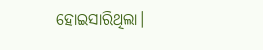ହୋଇସାରିଥିଲା।